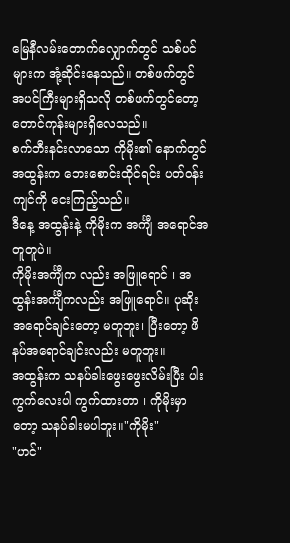မြေနီလမ်းတောက်လျှောက်တွင် သစ်ပင်များက အုံ့ဆိုင်းနေသည်။ တစ်ဖက်တွင် အပင်ကြီးများရှိသလို တစ်ဖက်တွင်တော့ တောင်ကုန်းများရှိလေသည်။
စက်ဘီးနင်းလာသော ကိုမိုး၏ နောက်တွင် အထွန်းက ဘေးစောင်းထိုင်ရင်း ပတ်ဝန်းကျင်ကို ငေးကြည့်သည်။
ဒီနေ့ အထွန်းနဲ့ ကိုမိုးက အင်္ကျီ အရောင်အတူတူပဲ။
ကိုမိုးအင်္ကျီက လည်း အဖြူရောင် ၊ အထွန်းအင်္ကျီကလည်း အဖြူရောင်။ ပုဆိုးအရောင်ချင်းတော့ မတူဘူး၊ ပြီးတော့ ဖိနပ်အရောင်ချင်းလည်း မတူဘူး။
အထွန်းက သနပ်ခါးဖွေးဖွေးလိမ်းပြီး ပါးကွက်လေးပါ ကွက်ထားတာ ၊ ကိုမိုးမှာတော့ သနပ်ခါးမပါဘူး။"ကိုမိုး"
"ဟင်"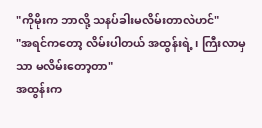"ကိုမိုးက ဘာလို့ သနပ်ခါးမလိမ်းတာလဲဟင်"
"အရင်ကတော့ လိမ်းပါတယ် အထွန်းရဲ့ ၊ ကြီးလာမှသာ မလိမ်းတော့တာ"
အထွန်းက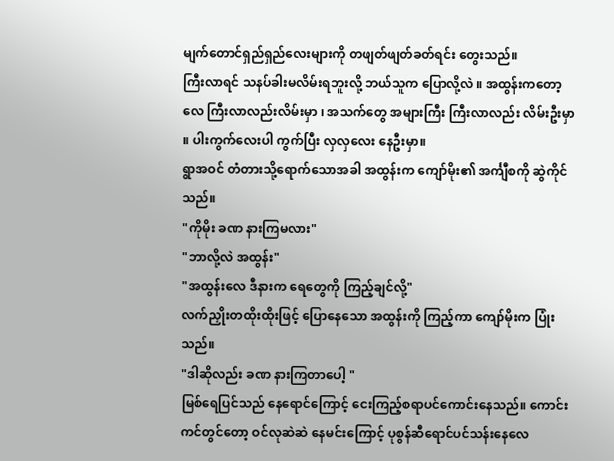မျက်တောင်ရှည်ရှည်လေးများကို တဖျတ်ဖျတ်ခတ်ရင်း တွေးသည်။
ကြီးလာရင် သနပ်ခါးမလိမ်းရဘူးလို့ ဘယ်သူက ပြောလို့လဲ ။ အထွန်းကတော့လေ ကြီးလာလည်းလိမ်းမှာ ၊ အသက်တွေ အများကြီး ကြီးလာလည်း လိမ်းဦးမှာ ။ ပါးကွက်လေးပါ ကွက်ပြီး လှလှလေး နေဦးမှာ။
ရွာအဝင် တံတားသို့ရောက်သောအခါ အထွန်းက ကျော်မိုး၏ အင်္ကျီစကို ဆွဲကိုင်သည်။
"ကိုမိုး ခဏ နားကြမလား"
"ဘာလို့လဲ အထွန်း"
"အထွန်းလေ ဒီနားက ရေတွေကို ကြည့်ချင်လို့"
လက်ညှိုးတထိုးထိုးဖြင့် ပြောနေသော အထွန်းကို ကြည့်ကာ ကျော်မိုးက ပြုံးသည်။
"ဒါဆိုလည်း ခဏ နားကြတာပေါ့ "
မြစ်ရေပြင်သည် နေရောင်ကြောင့် ငေးကြည့်စရာပင်ကောင်းနေသည်။ ကောင်းကင်တွင်တော့ ဝင်လုဆဲဆဲ နေမင်းကြောင့် ပုစွန်ဆီရောင်ပင်သန်းနေလေ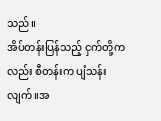သည်။
အိပ်တန်းပြန်သည့် ငှက်တို့ကလည်း စီတန်းက ပျံသန်းလျက်။အ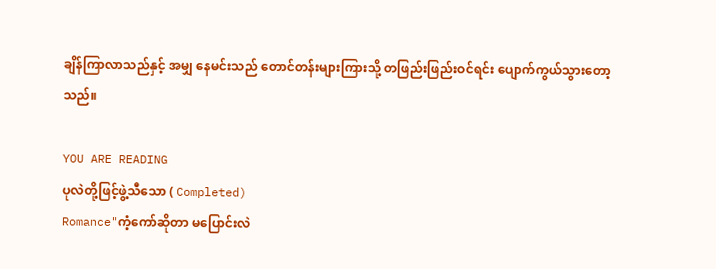ချိန်ကြာလာသည်နှင့် အမျှ နေမင်းသည် တောင်တန်းများကြားသို့ တဖြည်းဖြည်းဝင်ရင်း ပျောက်ကွယ်သွားတော့သည်။

YOU ARE READING
ပုလဲတို့ဖြင့်ဖွဲ့သီသော ( Completed)
Romance"ကံ့ကော်ဆိုတာ မပြောင်းလဲ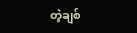တဲ့ချစ်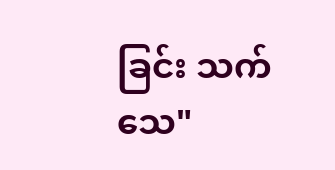ခြင်း သက်သေ"